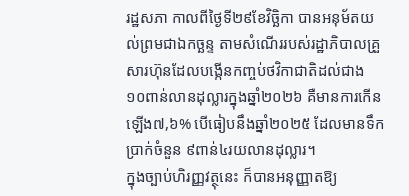រដ្ឋសភា កាលពីថ្ងៃទី២៩ខែវិច្ឆិកា បានអនុម័តយល់ព្រមជាឯកច្ឆន្ទ តាមសំណើររបស់រដ្ឋាភិបាលគ្រួសារហ៊ុនដែលបង្កើនកញ្ចប់ថវិកាជាតិដល់ជាង ១០ពាន់លានដុល្លារក្នុងឆ្នាំ២០២៦ គឺមានការកើនឡើង៧,៦% បើធៀបនឹងឆ្នាំ២០២៥ ដែលមានទឹកប្រាក់ចំនួន ៩ពាន់៤រយលានដុល្លារ។
ក្នុងច្បាប់ហិរញ្ញវត្ថុនេះ ក៏បានអនុញ្ញាតឱ្យ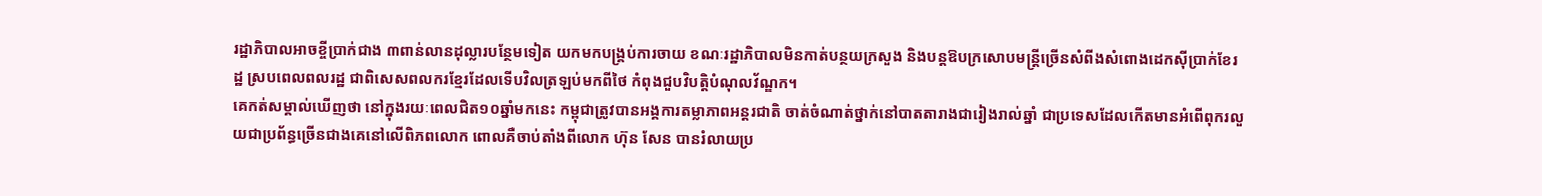រដ្ឋាភិបាលអាចខ្ចីប្រាក់ជាង ៣ពាន់លានដុល្លារបន្ថែមទៀត យកមកបង្គ្រប់ការចាយ ខណៈរដ្ឋាភិបាលមិនកាត់បន្ថយក្រសួង និងបន្តឱបក្រសោបមន្ត្រីច្រើនសំពីងសំពោងដេកស៊ីប្រាក់ខែរដ្ឋ ស្របពេលពលរដ្ឋ ជាពិសេសពលករខ្មែរដែលទើបវិលត្រឡប់មកពីថៃ កំពុងជួបវិបត្តិបំណុលវ័ណ្ឌក។
គេកត់សម្គាល់ឃើញថា នៅក្នុងរយៈពេលជិត១០ឆ្នាំមកនេះ កម្ពុជាត្រូវបានអង្គការតម្លាភាពអន្តរជាតិ ចាត់ចំណាត់ថ្នាក់នៅបាតតារាងជារៀងរាល់ឆ្នាំ ជាប្រទេសដែលកើតមានអំពើពុករលួយជាប្រព័ន្ធច្រើនជាងគេនៅលើពិភពលោក ពោលគឺចាប់តាំងពីលោក ហ៊ុន សែន បានរំលាយប្រ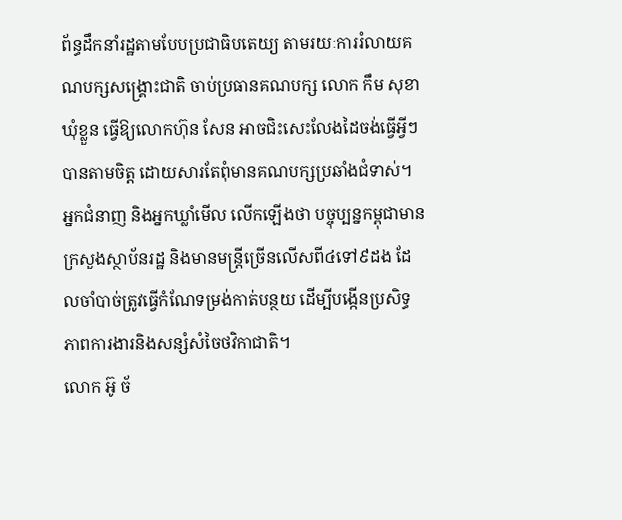ព័ន្ធដឹកនាំរដ្ឋតាមបែបប្រជាធិបតេយ្យ តាមរយៈការរំលាយគណបក្សសង្គ្រោះជាតិ ចាប់ប្រធានគណបក្ស លោក កឹម សុខា ឃុំខ្លួន ធ្វើឱ្យលោកហ៊ុន សែន អាចជិះសេះលែងដៃចង់ធ្វើអ្វីៗ បានតាមចិត្ត ដោយសារតែពុំមានគណបក្សប្រឆាំងជំទាស់។
អ្នកជំនាញ និងអ្នកឃ្លាំមើល លើកឡើងថា បច្ចុប្បន្នកម្ពុជាមានក្រសួងស្ថាប័នរដ្ឋ និងមានមន្ត្រីច្រើនលើសពី៤ទៅ៩ដង ដែលចាំបាច់ត្រូវធ្វើកំណែទម្រង់កាត់បន្ថយ ដើម្បីបង្កើនប្រសិទ្ធភាពការងារនិងសន្សំសំចៃថវិកាជាតិ។
លោក អ៊ូ ច័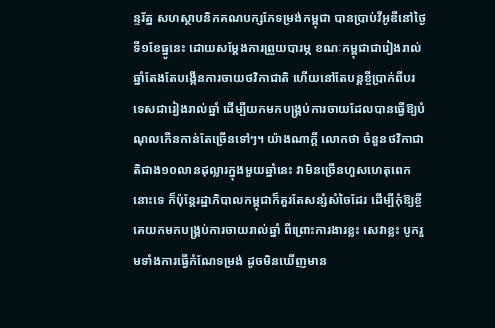ន្ទរ័ត្ន សហស្ថាបនិកគណបក្សកែទម្រង់កម្ពុជា បានប្រាប់វីអូឌីនៅថ្ងៃទី១ខែធ្នូនេះ ដោយសម្តែងការព្រួយបារម្ភ ខណៈកម្ពុជាជារៀងរាល់ឆ្នាំតែងតែបង្កើនការចាយថវិកាជាតិ ហើយនៅតែបន្តខ្ចីប្រាក់ពីបរទេសជារៀងរាល់ឆ្នាំ ដើម្បីយកមកបង្គ្រប់ការចាយដែលបានធ្វើឱ្យបំណុលកើនកាន់តែច្រើនទៅៗ។ យ៉ាងណាក្តី លោកថា ចំនួនថវិកាជាតិជាង១០លានដុល្លារក្នុងមួយឆ្នាំនេះ វាមិនច្រើនហួសហេតុពេកនោះទេ ក៏ប៉ុន្តែរដ្ឋាភិបាលកម្ពុជាក៏គួរតែសន្សំសំចៃដែរ ដើម្បីកុំឱ្យខ្ចីគេយកមកបង្រ្គប់ការចាយរាល់ឆ្នាំ ពីព្រោះការងារខ្លះ សេវាខ្លះ បូករួមទាំងការធ្វើកំណែទម្រង់ ដូចមិនឃើញមាន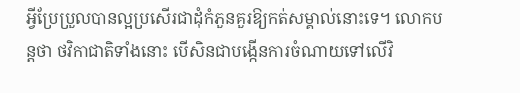អ្វីប្រែប្រួលបានល្អប្រសើរជាដុំកំភួនគួរឱ្យកត់សម្គាល់នោះទេ។ លោកបន្តថា ថវិកាជាតិទាំងនោះ បើសិនជាបង្កើនការចំណាយទៅលើវិ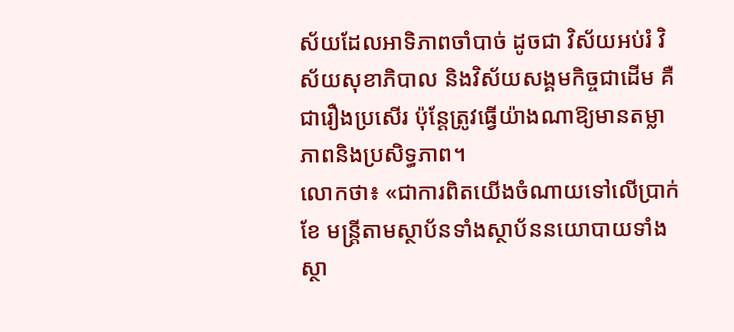ស័យដែលអាទិភាពចាំបាច់ ដូចជា វិស័យអប់រំ វិស័យសុខាភិបាល និងវិស័យសង្គមកិច្ចជាដើម គឺជារឿងប្រសើរ ប៉ុន្តែត្រូវធ្វើយ៉ាងណាឱ្យមានតម្លាភាពនិងប្រសិទ្ធភាព។
លោកថា៖ «ជាការពិតយើងចំណាយទៅលើប្រាក់ខែ មន្រ្តីតាមស្ថាប័នទាំងស្ថាប័ននយោបាយទាំងស្ថា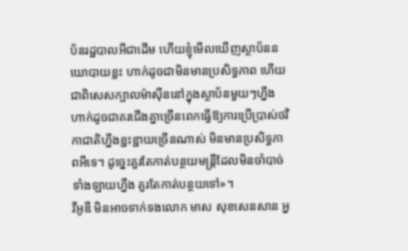ប័នរដ្ឋបាលអីជាដើម ហើយខ្ញុំមើលឃើញស្ថាប័ននយោបាយខ្លះ ហាក់ដូចជាមិនមានប្រសិទ្ធភាព ហើយជាពិសេសក្បាលម៉ាស៊ីននៅក្នុងស្ថាប័នមួយៗហ្នឹង ហាក់ដូចជាគរជើងគ្នាច្រើនពេកធ្វើឱ្យការប្រើប្រាស់ថវិកាជាតិហ្នឹងខ្ជះខ្ជាយច្រើនណាស់ មិនមានប្រសិទ្ធភាពអីទេ។ ដូច្នេះគួរតែកាត់បន្ថយមន្ត្រីដែលមិនចាំបាច់ទាំងឡាយហ្នឹង គួរតែកាត់បន្ថយទៅ»។
វីអូឌី មិនអាចទាក់ទងលោក មាស សុខសេនសាន អ្ន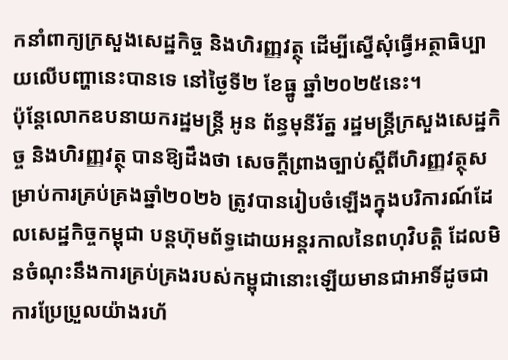កនាំពាក្យក្រសួងសេដ្ឋកិច្ច និងហិរញ្ញវត្ថុ ដើម្បីស្នើសុំធ្វើអត្ថាធិប្បាយលើបញ្ហានេះបានទេ នៅថ្ងៃទី២ ខែធ្នូ ឆ្នាំ២០២៥នេះ។
ប៉ុន្តែលោកឧបនាយករដ្ឋមន្រ្តី អូន ព័ន្ធមុនីរ័ត្ន រដ្ឋមន្ត្រីក្រសួងសេដ្ឋកិច្ច និងហិរញ្ញវត្ថុ បានឱ្យដឹងថា សេចក្ដីព្រាងច្បាប់ស្ដីពីហិរញ្ញវត្ថុសម្រាប់ការគ្រប់គ្រងឆ្នាំ២០២៦ ត្រូវបានរៀបចំឡើងក្នុងបរិការណ៍ដែលសេដ្ឋកិច្ចកម្ពុជា បន្តហ៊ុមព័ទ្ធដោយអន្តរកាលនៃពហុវិបត្តិ ដែលមិនចំណុះនឹងការគ្រប់គ្រងរបស់កម្ពុជានោះឡើយមានជាអាទិ៍ដូចជា ការប្រែប្រួលយ៉ាងរហ័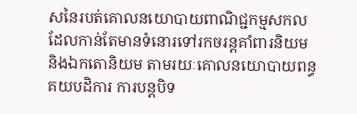សនៃរបត់គោលនយោបាយពាណិជ្ជកម្មសកល ដែលកាន់តែមានទំនោរទៅរកចរន្តគាំពារនិយម និងឯកតោនិយម តាមរយៈគោលនយោបាយពន្ធគយបដិការ ការបន្តបិទ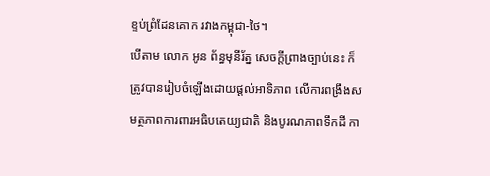ខ្ទប់ព្រំដែនគោក រវាងកម្ពុជា-ថៃ។
បើតាម លោក អូន ព័ន្ធមុនីរ័ត្ន សេចក្តីព្រាងច្បាប់នេះ ក៏ត្រូវបានរៀបចំឡើងដោយផ្តល់អាទិភាព លើការពង្រឹងសមត្ថភាពការពារអធិបតេយ្យជាតិ និងបូរណភាពទឹកដី កា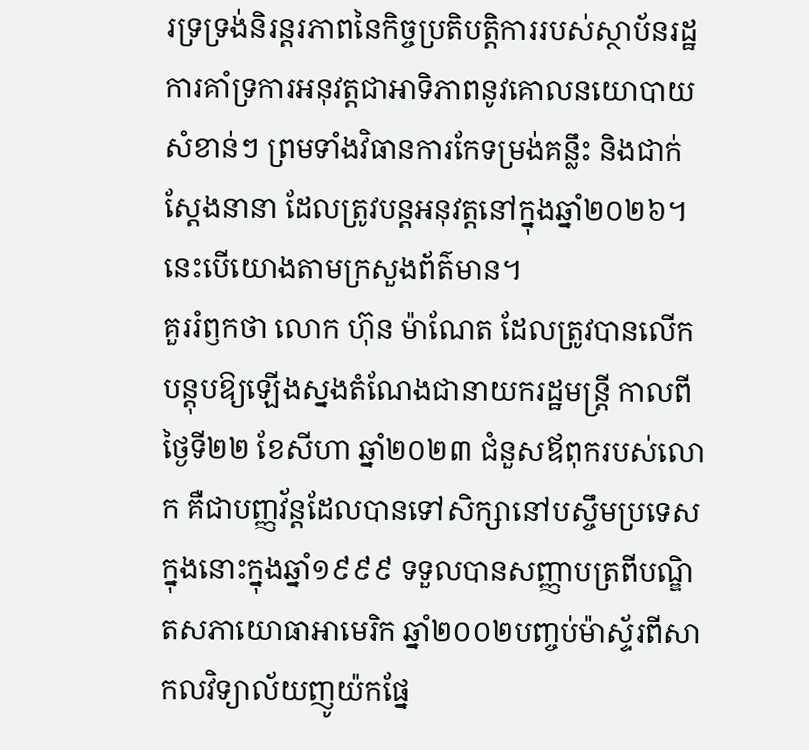រទ្រទ្រង់និរន្តរភាពនៃកិច្ចប្រតិបត្តិការរបស់ស្ថាប័នរដ្ឋ ការគាំទ្រការអនុវត្តជាអាទិភាពនូវគោលនយោបាយសំខាន់ៗ ព្រមទាំងវិធានការកែទម្រង់គន្លឹះ និងជាក់ស្តែងនានា ដែលត្រូវបន្តអនុវត្តនៅក្នុងឆ្នាំ២០២៦។ នេះបើយោងតាមក្រសួងព័ត៌មាន។
គួររំឭកថា លោក ហ៊ុន ម៉ាណែត ដែលត្រូវបានលើកបន្តុបឱ្យឡើងស្នងតំណែងជានាយករដ្ឋមន្ត្រី កាលពីថ្ងៃទី២២ ខែសីហា ឆ្នាំ២០២៣ ជំនួសឪពុករបស់លោក គឺជាបញ្ញវ័ន្តដែលបានទៅសិក្សានៅបស្ចឹមប្រទេសក្នុងនោះក្នុងឆ្នាំ១៩៩៩ ទទួលបានសញ្ញាបត្រពីបណ្ឌិតសភាយោធាអាមេរិក ឆ្នាំ២០០២បញ្ចប់ម៉ាស្ទ័រពីសាកលវិទ្យាល័យញូយ៉កផ្នែ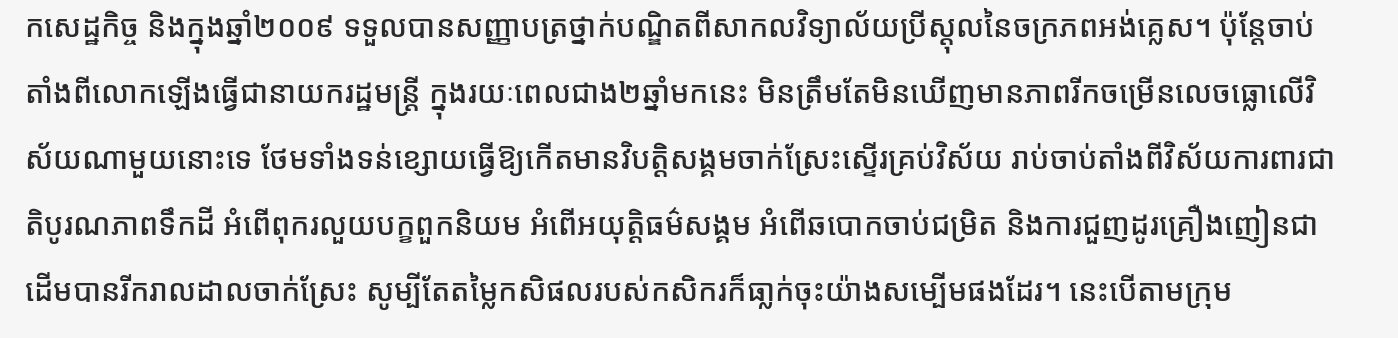កសេដ្ឋកិច្ច និងក្នុងឆ្នាំ២០០៩ ទទួលបានសញ្ញាបត្រថ្នាក់បណ្ឌិតពីសាកលវិទ្យាល័យប្រីស្តុលនៃចក្រភពអង់គ្លេស។ ប៉ុន្តែចាប់តាំងពីលោកឡើងធ្វើជានាយករដ្ឋមន្ត្រី ក្នុងរយៈពេលជាង២ឆ្នាំមកនេះ មិនត្រឹមតែមិនឃើញមានភាពរីកចម្រើនលេចធ្លោលើវិស័យណាមួយនោះទេ ថែមទាំងទន់ខ្សោយធ្វើឱ្យកើតមានវិបត្តិសង្គមចាក់ស្រែះស្ទើរគ្រប់វិស័យ រាប់ចាប់តាំងពីវិស័យការពារជាតិបូរណភាពទឹកដី អំពើពុករលួយបក្ខពួកនិយម អំពើអយុត្តិធម៌សង្គម អំពើឆបោកចាប់ជម្រិត និងការជួញដូរគ្រឿងញៀនជាដើមបានរីករាលដាលចាក់ស្រែះ សូម្បីតែតម្លៃកសិផលរបស់កសិករក៏ធា្លក់ចុះយ៉ាងសម្បើមផងដែរ។ នេះបើតាមក្រុម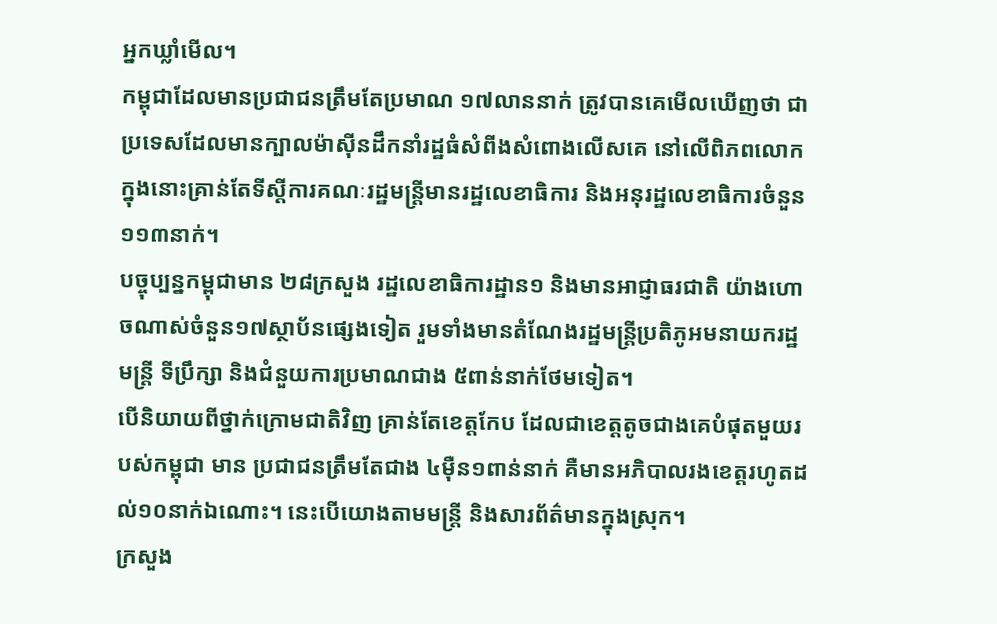អ្នកឃ្លាំមើល។
កម្ពុជាដែលមានប្រជាជនត្រឹមតែប្រមាណ ១៧លាននាក់ ត្រូវបានគេមើលឃើញថា ជាប្រទេសដែលមានក្បាលម៉ាស៊ីនដឹកនាំរដ្ឋធំសំពីងសំពោងលើសគេ នៅលើពិភពលោក ក្នុងនោះគ្រាន់តែទីស្តីការគណៈរដ្ឋមន្ត្រីមានរដ្ឋលេខាធិការ និងអនុរដ្ឋលេខាធិការចំនួន១១៣នាក់។
បច្ចុប្បន្នកម្ពុជាមាន ២៨ក្រសួង រដ្ឋលេខាធិការដ្ឋាន១ និងមានអាជ្ញាធរជាតិ យ៉ាងហោចណាស់ចំនួន១៧ស្ថាប័នផ្សេងទៀត រួមទាំងមានតំណែងរដ្ឋមន្ត្រីប្រតិភូអមនាយករដ្ឋមន្ត្រី ទីប្រឹក្សា និងជំនួយការប្រមាណជាង ៥ពាន់នាក់ថែមទៀត។
បើនិយាយពីថ្នាក់ក្រោមជាតិវិញ គ្រាន់តែខេត្តកែប ដែលជាខេត្តតូចជាងគេបំផុតមួយរបស់កម្ពុជា មាន ប្រជាជនត្រឹមតែជាង ៤ម៉ឺន១ពាន់នាក់ គឺមានអភិបាលរងខេត្តរហូតដល់១០នាក់ឯណោះ។ នេះបើយោងតាមមន្ត្រី និងសារព័ត៌មានក្នុងស្រុក។
ក្រសួង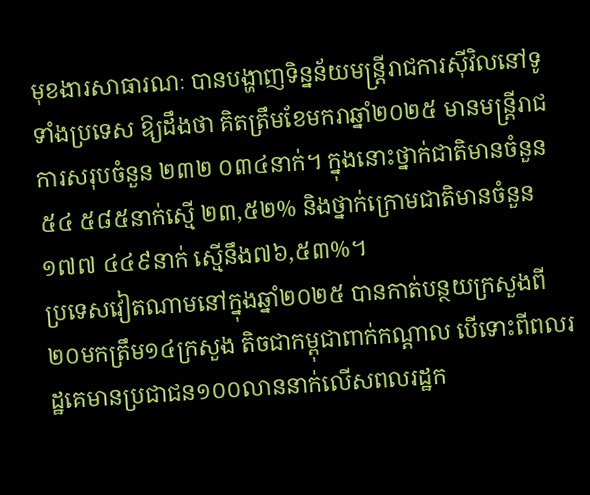មុខងារសាធារណៈ បានបង្ហាញទិន្នន័យមន្ត្រីរាជការស៊ីវិលនៅទូទាំងប្រទេស ឱ្យដឹងថា គិតត្រឹមខែមករាឆ្នាំ២០២៥ មានមន្ត្រីរាជការសរុបចំនួន ២៣២ ០៣៤នាក់។ ក្នុងនោះថ្នាក់ជាតិមានចំនួន ៥៤ ៥៨៥នាក់ស្មើ ២៣,៥២% និងថ្នាក់ក្រោមជាតិមានចំនួន ១៧៧ ៤៤៩នាក់ ស្មើនឹង៧៦,៥៣%។
ប្រទេសវៀតណាមនៅក្នុងឆ្នាំ២០២៥ បានកាត់បន្ថយក្រសួងពី២០មកត្រឹម១៤ក្រសួង តិចជាកម្ពុជាពាក់កណ្តាល បើទោះពីពលរដ្ឋគេមានប្រជាជន១០០លាននាក់លើសពលរដ្ឋក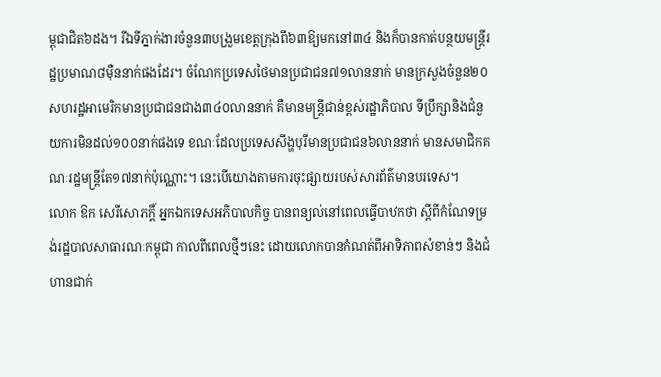ម្ពុជាជិត៦ដង។ រីឯទីភ្នាក់ងារចំនួន៣បង្រួមខេត្តក្រុងពី៦៣ឱ្យមកនៅ៣៤ និងក៏បានកាត់បន្ថយមន្ត្រីរដ្ឋប្រមាណ៨ម៉ឺននាក់ផងដែរ។ ចំណែកប្រទេសថៃមានប្រជាជន៧១លាននាក់ មានក្រសួងចំនួន២០ សហរដ្ឋអាមេរិកមានប្រជាជនជាង៣៤០លាននាក់ គឺមានមន្រ្តីជាន់ខ្ពស់រដ្ឋាភិបាល ទីប្រឹក្សានិងជំនួយការមិនដល់១០០នាក់ផងទេ ខណៈដែលប្រទេសសឹង្ហបុរីមានប្រជាជន៦លាននាក់ មានសមាជិកគណៈរដ្ឋមន្ត្រីតែ១៧នាក់ប៉ុណ្ណោះ។ នេះបើយោងតាមការចុះផ្សាយរបស់សារព័ត៌មានបរទេស។
លោក ឱក សេរីសោភក្តិ៍ អ្នកឯកទេសអភិបាលកិច្ច បានពន្យល់នៅពេលធ្វើបាឋកថា ស្តីពីកំណែទម្រង់រដ្ឋបាលសាធារណៈកម្ពុជា កាលពីពេលថ្មីៗនេះ ដោយលោកបានកំណត់ពីអាទិភាពសំខាន់ៗ និងជំហានជាក់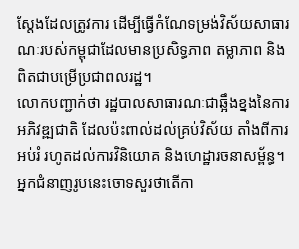ស្តែងដែលត្រូវការ ដើម្បីធ្វើកំណែទម្រង់វិស័យសាធារណៈរបស់កម្ពុជាដែលមានប្រសិទ្ធភាព តម្លាភាព និងពិតជាបម្រើប្រជាពលរដ្ឋ។
លោកបញ្ជាក់ថា រដ្ឋបាលសាធារណៈជាឆ្អឹងខ្នងនៃការអភិវឌ្ឍជាតិ ដែលប៉ះពាល់ដល់គ្រប់វិស័យ តាំងពីការអប់រំ រហូតដល់ការវិនិយោគ និងហេដ្ឋារចនាសម្ព័ន្ធ។ អ្នកជំនាញរូបនេះចោទសួរថាតើកា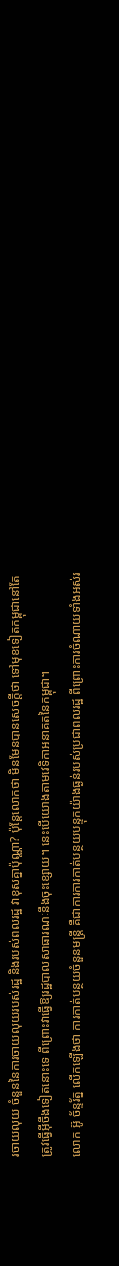រចាយលុយ ចំនួននៃការចាយលុយរបស់រដ្ឋ និងរបស់ពលរដ្ឋ វាខុសគ្នាប៉ុណ្ណា? ប៉ុន្តែលោកថា មិនមែនបានសេចក្តីថា ទៅមុខទៀតកម្ពុជានៅតែត្រូវធ្វើអ៊ីចឹងទៀតនោះទេ ពីព្រោះវាធ្វើឱ្យរដ្ឋបាលសាធារណៈនឹងចុះខ្សោយ។ នេះបើយោងតាមវេទិកាអនាគតនៃកម្ពុជា។
លោក អ៊ូ ច័ន្ទរ័ត្ន លើកឡើងថា ការកាត់បន្ថយចំនួនមន្ត្រី គឺជាការការកាត់បន្ថយបន្ទុកយ៉ាងធ្ងន់របស់ប្រជាពលរដ្ឋ ពីព្រោះការចំណាយទាំងអស់រ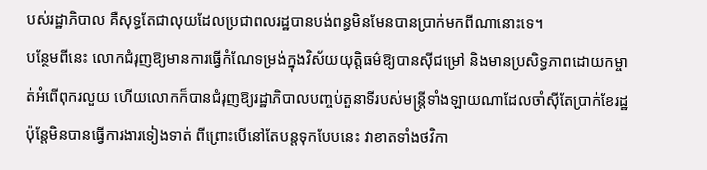បស់រដ្ឋាភិបាល គឺសុទ្ធតែជាលុយដែលប្រជាពលរដ្ឋបានបង់ពន្ធមិនមែនបានប្រាក់មកពីណានោះទេ។
បន្ថែមពីនេះ លោកជំរុញឱ្យមានការធ្វើកំណែទម្រង់ក្នុងវិស័យយុតិ្តធម៌ឱ្យបានស៊ីជម្រៅ និងមានប្រសិទ្ធភាពដោយកម្ចាត់អំពើពុករលួយ ហើយលោកក៏បានជំរុញឱ្យរដ្ឋាភិបាលបញ្ចប់តួនាទីរបស់មន្ត្រីទាំងឡាយណាដែលចាំស៊ីតែប្រាក់ខែរដ្ឋ ប៉ុន្តែមិនបានធ្វើការងារទៀងទាត់ ពីព្រោះបើនៅតែបន្តទុកបែបនេះ វាខាតទាំងថវិកា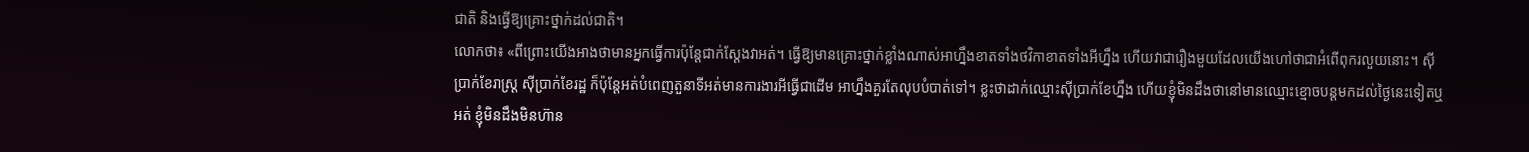ជាតិ និងធ្វើឱ្យគ្រោះថ្នាក់ដល់ជាតិ។
លោកថា៖ «ពីព្រោះយើងអាងថាមានអ្នកធ្វើការប៉ុន្តែជាក់ស្តែងវាអត់។ ធ្វើឱ្យមានគ្រោះថ្នាក់ខ្លាំងណាស់អាហ្នឹងខាតទាំងថវិកាខាតទាំងអីហ្នឹង ហើយវាជារឿងមួយដែលយើងហៅថាជាអំពើពុករលួយនោះ។ ស៊ីប្រាក់ខែរាស្ត្រ ស៊ីប្រាក់ខែរដ្ឋ ក៏ប៉ុន្តែអត់បំពេញតួនាទីអត់មានការងារអីធ្វើជាដើម អាហ្នឹងគួរតែលុបបំបាត់ទៅ។ ខ្លះថាដាក់ឈ្មោះស៊ីប្រាក់ខែហ្នឹង ហើយខ្ញុំមិនដឹងថានៅមានឈ្មោះខ្មោចបន្តមកដល់ថ្ងៃនេះទៀតឬអត់ ខ្ញុំមិនដឹងមិនហ៊ាន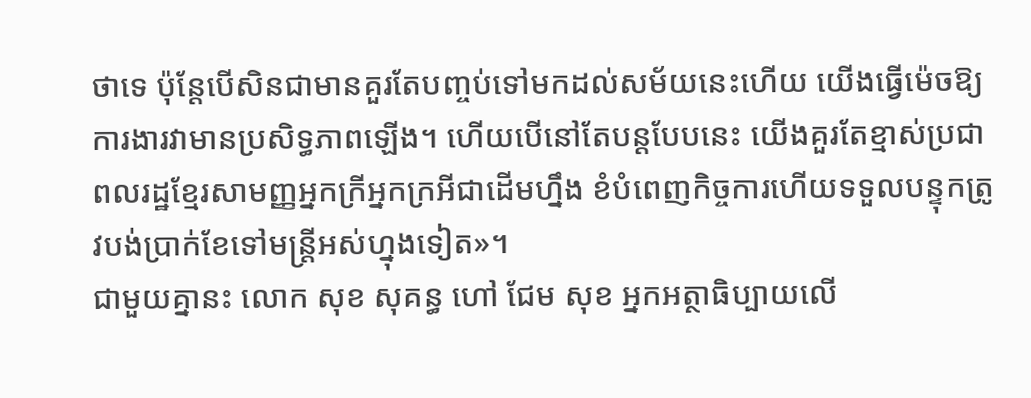ថាទេ ប៉ុន្តែបើសិនជាមានគួរតែបញ្ចប់ទៅមកដល់សម័យនេះហើយ យើងធ្វើម៉េចឱ្យការងារវាមានប្រសិទ្ធភាពឡើង។ ហើយបើនៅតែបន្តបែបនេះ យើងគួរតែខ្មាស់ប្រជាពលរដ្ឋខ្មែរសាមញ្ញអ្នកក្រីអ្នកក្រអីជាដើមហ្នឹង ខំបំពេញកិច្ចការហើយទទួលបន្ទុកត្រូវបង់ប្រាក់ខែទៅមន្ត្រីអស់ហ្នុងទៀត»។
ជាមួយគ្នានះ លោក សុខ សុគន្ធ ហៅ ជែម សុខ អ្នកអត្ថាធិប្បាយលើ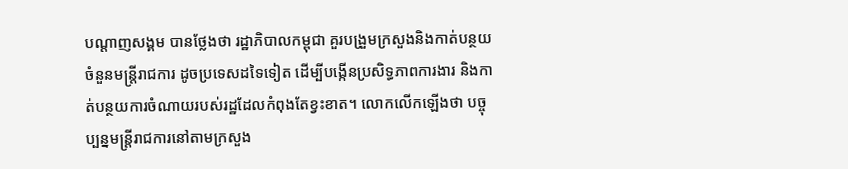បណ្តាញសង្គម បានថ្លែងថា រដ្ឋាភិបាលកម្ពុជា គួរបង្រួមក្រសួងនិងកាត់បន្ថយចំនួនមន្ត្រីរាជការ ដូចប្រទេសដទៃទៀត ដើម្បីបង្កើនប្រសិទ្ធភាពការងារ និងកាត់បន្ថយការចំណាយរបស់រដ្ឋដែលកំពុងតែខ្វះខាត។ លោកលើកឡើងថា បច្ចុប្បន្នមន្ត្រីរាជការនៅតាមក្រសួង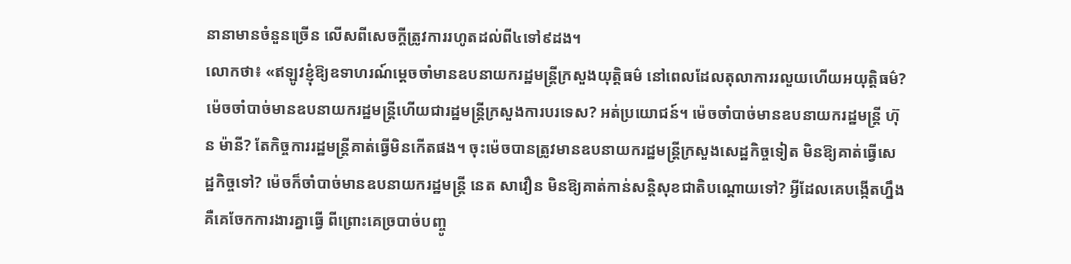នានាមានចំនួនច្រើន លើសពីសេចក្តីត្រូវការរហូតដល់ពី៤ទៅ៩ដង។
លោកថា៖ «ឥឡូវខ្ញុំឱ្យឧទាហរណ៍ម្តេចចាំមានឧបនាយករដ្ឋមន្ត្រីក្រសួងយុត្តិធម៌ នៅពេលដែលតុលាការរលួយហើយអយុត្តិធម៌? ម៉េចចាំបាច់មានឧបនាយករដ្ឋមន្ត្រីហើយជារដ្ឋមន្ត្រីក្រសួងការបរទេស? អត់ប្រយោជន៍។ ម៉េចចាំបាច់មានឧបនាយករដ្ឋមន្ត្រី ហ៊ុន ម៉ានី? តែកិច្ចការរដ្ឋមន្ត្រីគាត់ធ្វើមិនកើតផង។ ចុះម៉េចបានត្រូវមានឧបនាយករដ្ឋមន្ត្រីក្រសួងសេដ្ឋកិច្ចទៀត មិនឱ្យគាត់ធ្វើសេដ្ឋកិច្ចទៅ? ម៉េចក៏ចាំបាច់មានឧបនាយករដ្ឋមន្ត្រី នេត សាវឿន មិនឱ្យគាត់កាន់សន្តិសុខជាតិបណ្តោយទៅ? អ្វីដែលគេបង្កើតហ្នឹង គឺគេចែកការងារគ្នាធ្វើ ពីព្រោះគេច្របាច់បញ្ចូ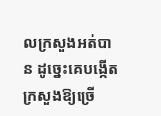លក្រសួងអត់បាន ដូច្នេះគេបង្កើតក្រសួងឱ្យច្រើ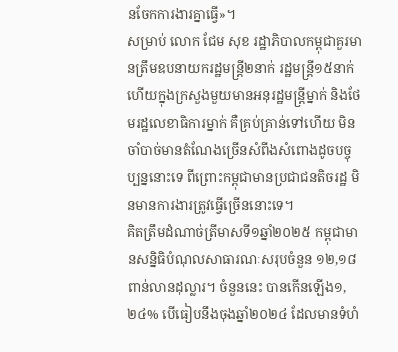នចែកការងារគ្នាធ្វើ»។
សម្រាប់ លោក ជែម សុខ រដ្ឋាភិបាលកម្ពុជាគួរមានត្រឹមឧបនាយករដ្ឋមន្ត្រី២នាក់ រដ្ឋមន្ត្រី១៥នាក់ហើយក្នុងក្រសួងមួយមានអនុរដ្ឋមន្ត្រីម្នាក់ និងថែមរដ្ឋលេខាធិការម្នាក់ គឺគ្រប់គ្រាន់ទៅហើយ មិនចាំបាច់មានតំណែងច្រើនសំពីងសំពោងដូចបច្ចុប្បន្ននោះទេ ពីព្រោះកម្ពុជាមានប្រជាជនតិចរដ្ឋ មិនមានការងារត្រូវធ្វើច្រើននោះទេ។
គិតត្រឹមដំណាច់ត្រីមាសទី១ឆ្នាំ២០២៥ កម្ពុជាមានសន្និធិបំណុលសាធារណៈសរុបចំនួន ១២,១៨ ពាន់លានដុល្លារ។ ចំនួននេះ បានកើនឡើង១,២៤% បើធៀបនឹងចុងឆ្នាំ២០២៤ ដែលមានទំហំ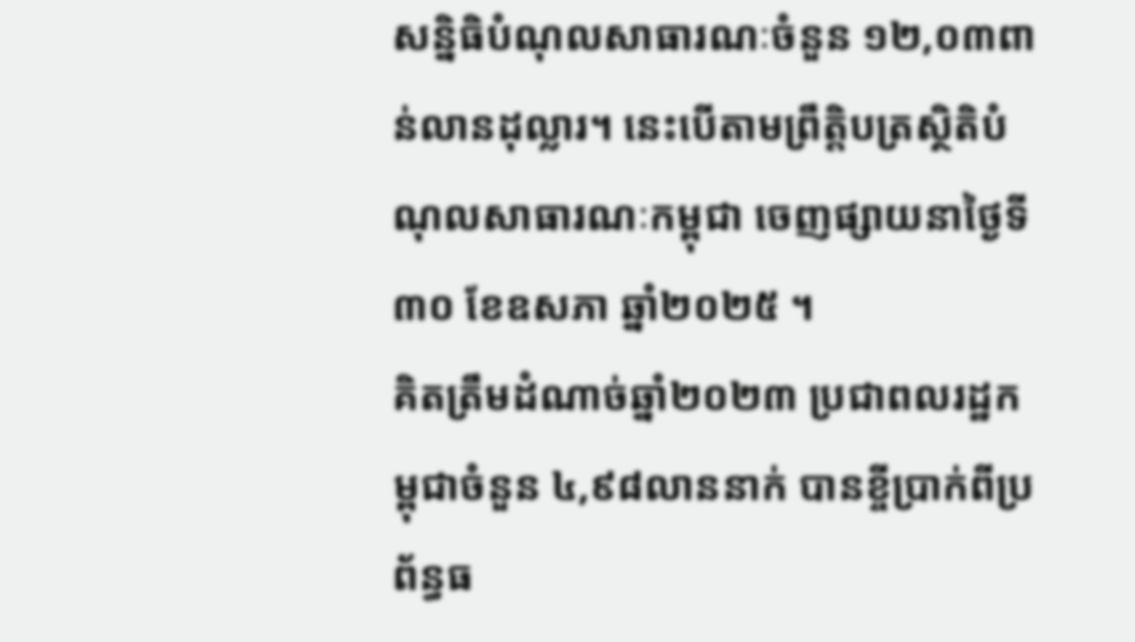សន្និធិបំណុលសាធារណៈចំនួន ១២,០៣ពាន់លានដុល្លារ។ នេះបើតាមព្រឹត្តិបត្រស្ថិតិបំណុលសាធារណៈកម្ពុជា ចេញផ្សាយនាថ្ងៃទី៣០ ខែឧសភា ឆ្នាំ២០២៥ ។
គិតត្រឹមដំណាច់ឆ្នាំ២០២៣ ប្រជាពលរដ្ឋកម្ពុជាចំនួន ៤,៩៨លាននាក់ បានខ្ចីប្រាក់ពីប្រព័ន្ធធ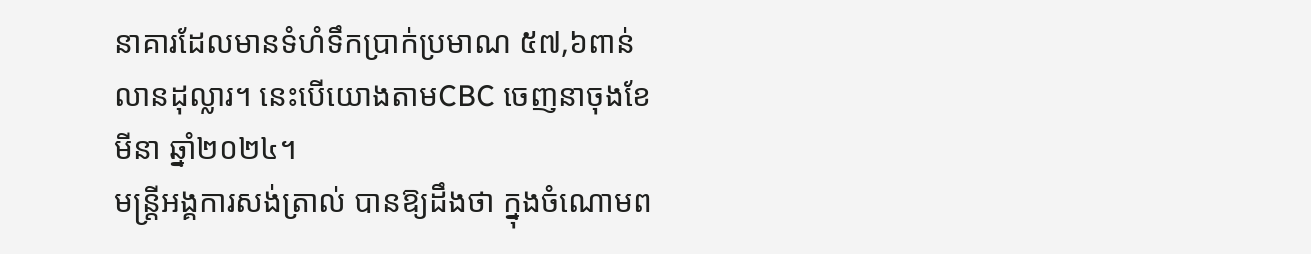នាគារដែលមានទំហំទឹកប្រាក់ប្រមាណ ៥៧,៦ពាន់លានដុល្លារ។ នេះបើយោងតាមCBC ចេញនាចុងខែមីនា ឆ្នាំ២០២៤។
មន្ត្រីអង្គការសង់ត្រាល់ បានឱ្យដឹងថា ក្នុងចំណោមព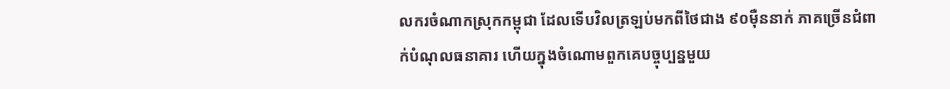លករចំណាកស្រុកកម្ពុជា ដែលទើបវិលត្រឡប់មកពីថៃជាង ៩០ម៉ឺននាក់ ភាគច្រើនជំពាក់បំណុលធនាគារ ហើយក្នុងចំណោមពួកគេបច្ចុប្បន្នមួយ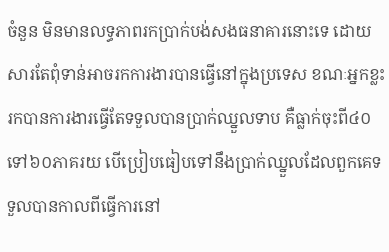ចំនួន មិនមានលទ្ធភាពរកប្រាក់បង់សងធនាគារនោះទេ ដោយសារតែពុំទាន់អាចរកការងារបានធ្វើនៅក្នុងប្រទេស ខណៈអ្នកខ្លះរកបានការងារធ្វើតែទទួលបានប្រាក់ឈ្នួលទាប គឺធ្លាក់ចុះពី៤០ទៅ៦០ភាគរយ បើប្រៀបធៀបទៅនឹងប្រាក់ឈ្នួលដែលពួកគេទទួលបានកាលពីធ្វើការនៅ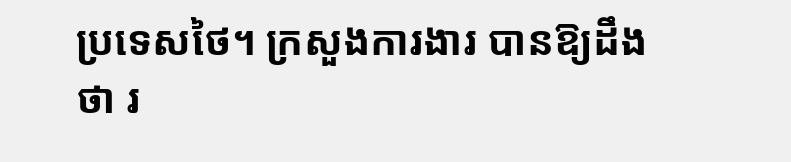ប្រទេសថៃ។ ក្រសួងការងារ បានឱ្យដឹងថា រ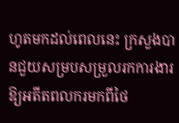ហូតមកដល់ពេលនេះ ក្រសួងបានជួយសម្របសម្រួលរកការងារឱ្យអតីតពលករមកពីថៃ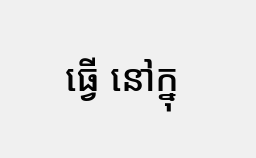ធ្វើ នៅក្នុ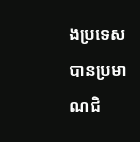ងប្រទេសបានប្រមាណជិ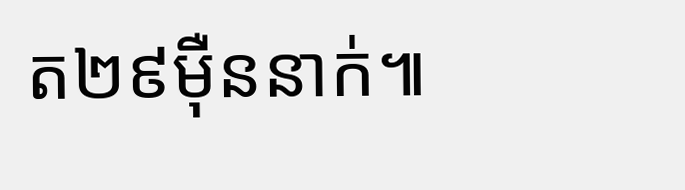ត២៩ម៉ឺននាក់៕